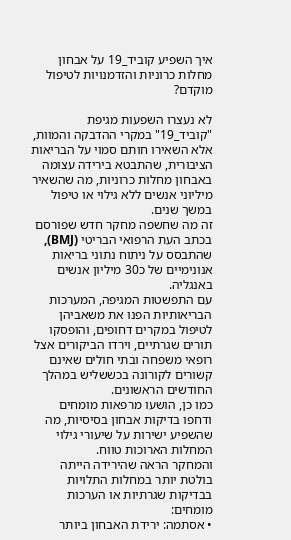איך השפיע קוביד_19 על אבחון מחלות כרוניות והזדמנויות לטיפול מוקדם?

לא נעצרו השפעות מגיפת "קוביד_19" במקרי ההדבקה והמוות, אלא השאירו חותם סמוי על הבריאות הציבורית, שהתבטא בירידה עצומה באבחון מחלות כרוניות, מה שהשאיר מיליוני אנשים ללא גילוי או טיפול במשך שנים.
זה מה שחשפה מחקר חדש שפורסם בכתב העת הרפואי הבריטי (BMJ), שהתבסס על ניתוח נתוני בריאות אנונימיים של כ30 מיליון אנשים באנגליה.
עם התפשטות המגיפה, המערכות הבריאותיות הפנו את משאביהן לטיפול במקרים דחופים, והופסקו תורים שגרתיים, וירדו הביקורים אצל רופאי משפחה ובתי חולים שאינם קשורים לקורונה בכששליש במהלך החודשים הראשונים.
כמו כן, הושעו מרפאות מומחים ודחפו בדיקות אבחון בסיסיות, מה שהשפיע ישירות על שיעורי גילוי המחלות הארוכות טווח.
והמחקר הראה שהירידה הייתה בולטת יותר במחלות התלויות בבדיקות שגרתיות או הערכות מומחים:
• אסתמה: ירידת האבחון ביותר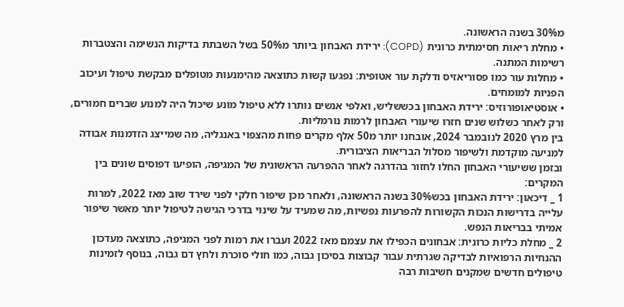מ30% בשנה הראשונה.
• מחלת ריאות חסימתית כרונית (COPD): ירידת האבחון ביותר מ50% בשל השבתת בדיקות הנשימה והצטברות רשימות המתנה.
• מחלות עור כמו פסוריאזיס ודלקת עור אטופית: נפגעו קשות כתוצאה מהימנעות מטופלים מבקשת טיפול ועיכוב הפניות למומחים.
• אוסטיאופורוזיס: ירידת האבחון בכששליש, ואלפי אנשים נותרו ללא טיפול מונע שיכול היה למנוע שברים חמורים, ורק לאחר כשלוש שנים חזרו שיעורי האבחון לרמות נורמליות.
בין מרץ 2020 לנובמבר 2024, אובחנו יותר מ50 אלף מקרים פחות מהצפוי באנגליה, מה שמייצג הזדמנות אבודה למניעה מוקדמת ולשיפור מסלול הבריאות הציבורית.
ובזמן ששיעורי האבחון החלו לחזור בהדרגה לאחר ההפרעה הראשונית של המגיפה, הופיעו דפוסים שונים בין המקרים:
1 _ דיכאון: ירידת האבחון בכש30% בשנה הראשונה, ולאחר מכן שיפור חלקי לפני שירד שוב מאז 2022, למרות עלייה בדרישות הנכות הקשורות להפרעות נפשיות, מה שמעיד על שינוי בדרכי הגישה לטיפול יותר מאשר שיפור אמיתי בבריאות הנפש.
2 _ מחלת כליות כרונית: אבחונים הכפילו את עצמם מאז 2022 ועברו את רמות לפני המגיפה, כתוצאה מעדכון ההנחיות הרפואיות לבדיקה שגרתית עבור קבוצות בסיכון גבוה, כמו חולי סוכרת ולחץ דם גבוה, בנוסף לזמינות טיפולים חדשים שמקנים חשיבות רבה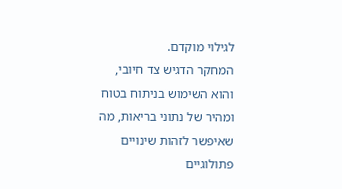לגילוי מוקדם.
המחקר הדגיש צד חיובי, והוא השימוש בניתוח בטוח ומהיר של נתוני בריאות, מה שאיפשר לזהות שינויים פתולוגיים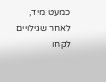כמעט מיד, לאחר שגילויים לקחו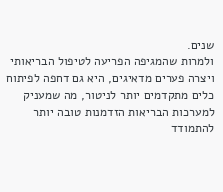שנים.
ולמרות שהמגיפה הפריעה לטיפול הבריאותי ויצרה פערים מדאיגים, היא גם דחפה לפיתוח כלים מתקדמים יותר לניטור, מה שמעניק למערכות הבריאות הזדמנות טובה יותר להתמודד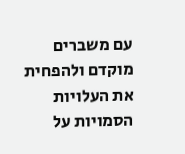עם משברים מוקדם ולהפחית את העלויות הסמויות על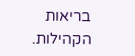בריאות הקהילות.